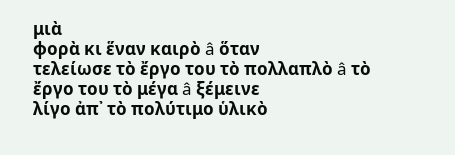μιὰ
φορὰ κι ἕναν καιρὸ â ὅταν
τελείωσε τὸ ἔργο του τὸ πολλαπλὸ â τὸ ἔργο του τὸ μέγα â ξέμεινε
λίγο ἀπ᾽ τὸ πολύτιμο ὑλικὸ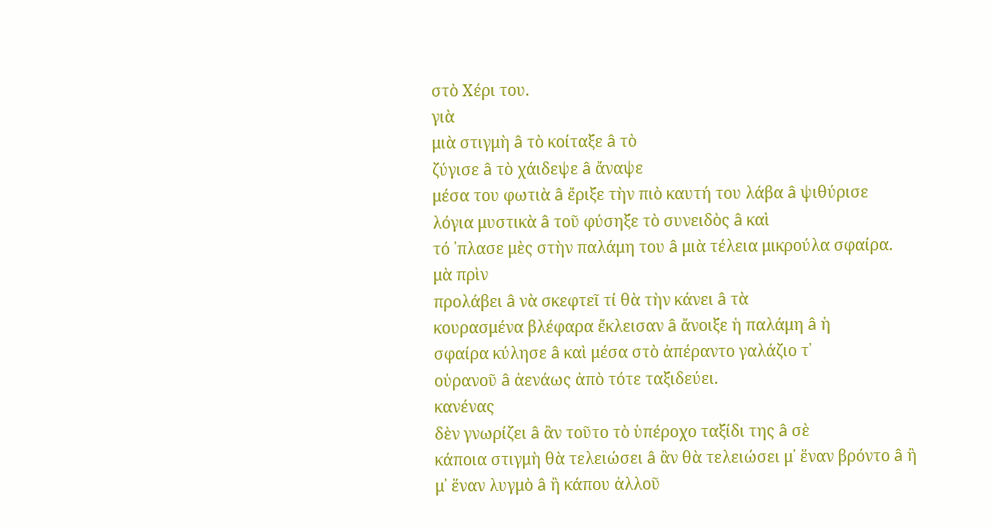στὸ Χέρι του.
γιὰ
μιὰ στιγμὴ â τὸ κοίταξε â τὸ
ζύγισε â τὸ χάιδεψε â ἄναψε
μέσα του φωτιὰ â ἔριξε τὴν πιὸ καυτή του λάβα â ψιθύρισε
λόγια μυστικὰ â τοῦ φύσηξε τὸ συνειδὸς â καὶ
τό ᾽πλασε μὲς στὴν παλάμη του â μιὰ τέλεια μικρούλα σφαίρα.
μὰ πρὶν
προλάβει â νὰ σκεφτεῖ τί θὰ τὴν κάνει â τὰ
κουρασμένα βλέφαρα ἔκλεισαν â ἄνοιξε ἡ παλάμη â ἡ
σφαίρα κύλησε â καὶ μέσα στὸ ἀπέραντο γαλάζιο τ᾽
οὐρανοῦ â ἀενάως ἀπὸ τότε ταξιδεύει.
κανένας
δὲν γνωρίζει â ἂν τοῦτο τὸ ὑπέροχο ταξίδι της â σὲ
κάποια στιγμὴ θὰ τελειώσει â ἂν θὰ τελειώσει μ᾽ ἕναν βρόντο â ἢ
μ᾽ ἕναν λυγμὸ â ἢ κάπου ἀλλοῦ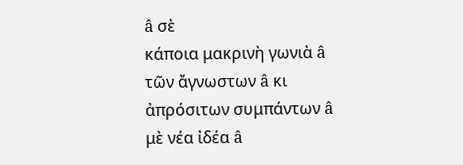â σὲ
κάποια μακρινὴ γωνιὰ â τῶν ἄγνωστων â κι
ἀπρόσιτων συμπάντων â μὲ νέα ἰδέα â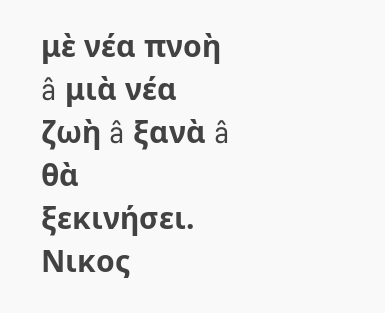μὲ νέα πνοὴ â μιὰ νέα ζωὴ â ξανὰ â θὰ
ξεκινήσει.
Νικος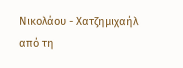Νικολάου - Χατζημιχαήλ
από τη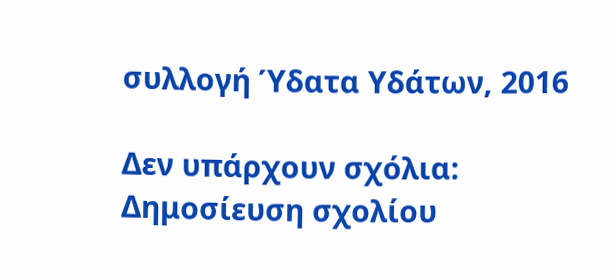συλλογή Ύδατα Υδάτων, 2016

Δεν υπάρχουν σχόλια:
Δημοσίευση σχολίου